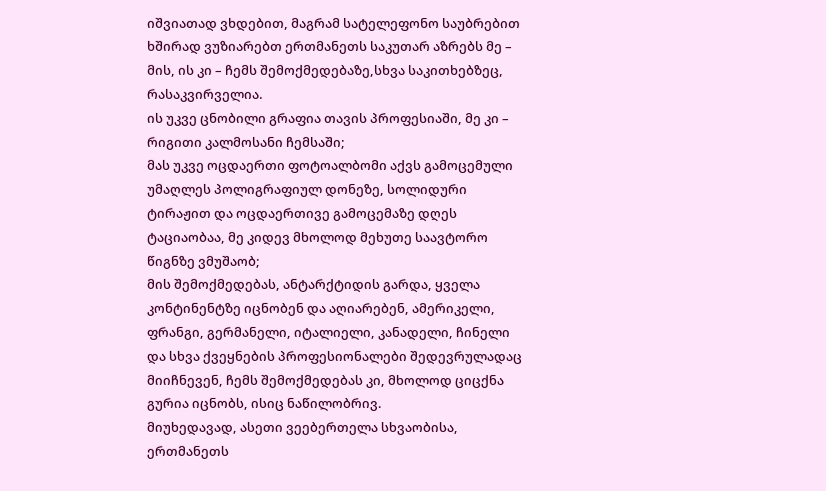იშვიათად ვხდებით, მაგრამ სატელეფონო საუბრებით ხშირად ვუზიარებთ ერთმანეთს საკუთარ აზრებს მე – მის, ის კი – ჩემს შემოქმედებაზე,სხვა საკითხებზეც, რასაკვირველია.
ის უკვე ცნობილი გრაფია თავის პროფესიაში, მე კი – რიგითი კალმოსანი ჩემსაში;
მას უკვე ოცდაერთი ფოტოალბომი აქვს გამოცემული უმაღლეს პოლიგრაფიულ დონეზე, სოლიდური ტირაჟით და ოცდაერთივე გამოცემაზე დღეს ტაციაობაა, მე კიდევ მხოლოდ მეხუთე საავტორო წიგნზე ვმუშაობ;
მის შემოქმედებას, ანტარქტიდის გარდა, ყველა კონტინენტზე იცნობენ და აღიარებენ, ამერიკელი, ფრანგი, გერმანელი, იტალიელი, კანადელი, ჩინელი და სხვა ქვეყნების პროფესიონალები შედევრულადაც მიიჩნევენ, ჩემს შემოქმედებას კი, მხოლოდ ციცქნა გურია იცნობს, ისიც ნაწილობრივ.
მიუხედავად, ასეთი ვეებერთელა სხვაობისა, ერთმანეთს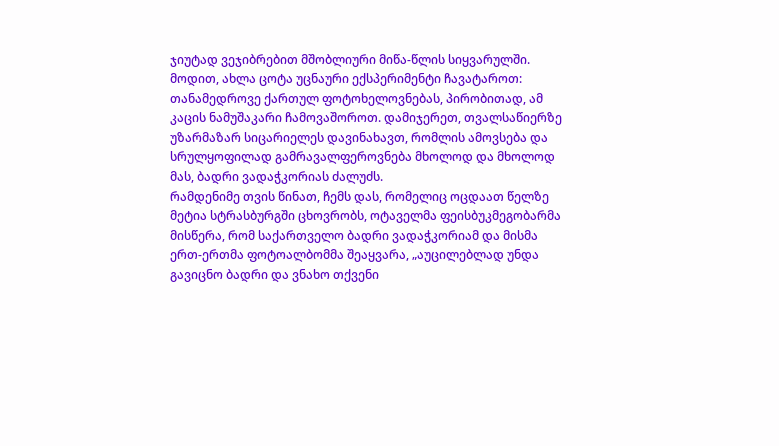ჯიუტად ვეჯიბრებით მშობლიური მიწა-წლის სიყვარულში.
მოდით, ახლა ცოტა უცნაური ექსპერიმენტი ჩავატაროთ: თანამედროვე ქართულ ფოტოხელოვნებას, პირობითად, ამ კაცის ნამუშაკარი ჩამოვაშოროთ. დამიჯერეთ, თვალსაწიერზე უზარმაზარ სიცარიელეს დავინახავთ, რომლის ამოვსება და სრულყოფილად გამრავალფეროვნება მხოლოდ და მხოლოდ მას, ბადრი ვადაჭკორიას ძალუძს.
რამდენიმე თვის წინათ, ჩემს დას, რომელიც ოცდაათ წელზე მეტია სტრასბურგში ცხოვრობს, ოტაველმა ფეისბუკმეგობარმა მისწერა, რომ საქართველო ბადრი ვადაჭკორიამ და მისმა ერთ-ერთმა ფოტოალბომმა შეაყვარა, „აუცილებლად უნდა გავიცნო ბადრი და ვნახო თქვენი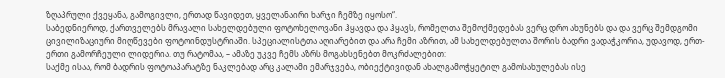ზღაპრული ქვეყანა, გამოგივლი, ერთად წავიდეთ, ყველანაირი ხარჯი ჩემზე იყოსო“.
საბედნიეროდ, ქართველებს მრავალი სახელდებული ფოტოხელოვანი ჰყავდა და ჰყავს, რომელთა შემოქმედებას ვერც დრო ახუნებს და და ვერც შემდგომი ცივილიზაციური მიღწევები ფოტოინდუსტრიაში. სპეციალისტთა აღიარებით და არა ჩემი აზრით, ამ სახელდებულთა შორის ბადრი ვადაჭკორია, უდავოდ, ერთ-ერთი გამორჩეული ლიდერია. თუ რატომაა, – ამაზე უკვე ჩემს აზრს მოგახსენებთ მოკრძალებით:
საქმე ისაა, რომ ბადრის ფოტოაპარატზე ნაკლებად არც კალამი ემარჯვება, ობიექტივიდან ახალგამოჭყეტილ გამოსახულებას ისე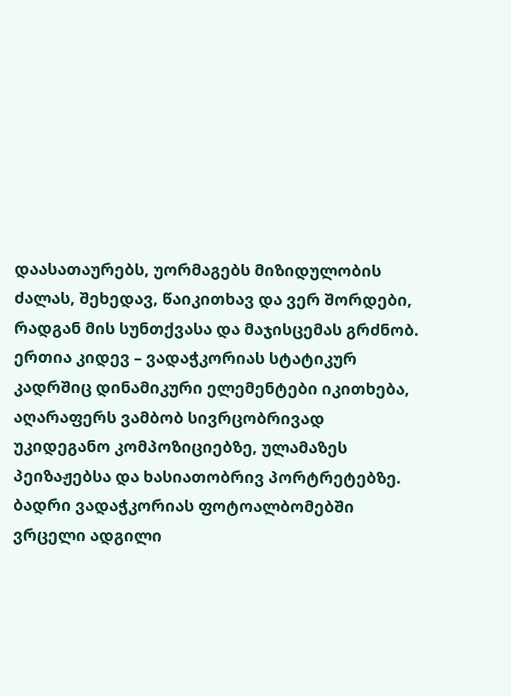დაასათაურებს, უორმაგებს მიზიდულობის ძალას, შეხედავ, წაიკითხავ და ვერ შორდები, რადგან მის სუნთქვასა და მაჯისცემას გრძნობ.
ერთია კიდევ – ვადაჭკორიას სტატიკურ კადრშიც დინამიკური ელემენტები იკითხება, აღარაფერს ვამბობ სივრცობრივად უკიდეგანო კომპოზიციებზე, ულამაზეს პეიზაჟებსა და ხასიათობრივ პორტრეტებზე.
ბადრი ვადაჭკორიას ფოტოალბომებში ვრცელი ადგილი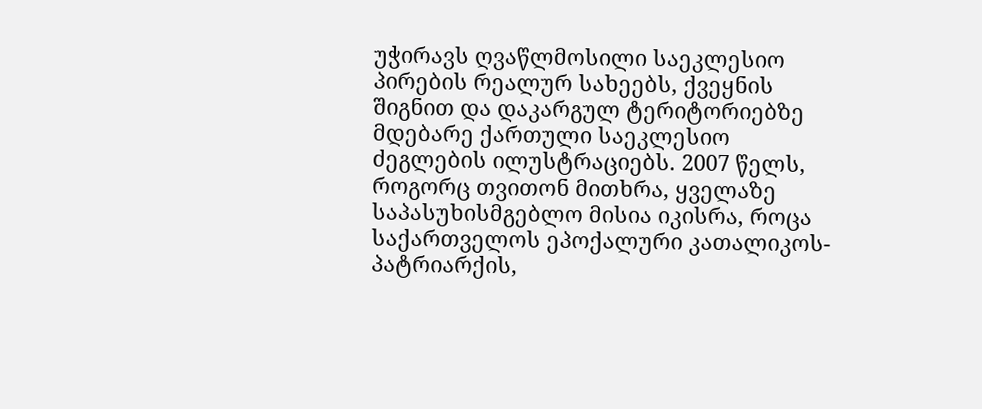უჭირავს ღვაწლმოსილი საეკლესიო პირების რეალურ სახეებს, ქვეყნის შიგნით და დაკარგულ ტერიტორიებზე მდებარე ქართული საეკლესიო ძეგლების ილუსტრაციებს. 2007 წელს, როგორც თვითონ მითხრა, ყველაზე საპასუხისმგებლო მისია იკისრა, როცა საქართველოს ეპოქალური კათალიკოს-პატრიარქის,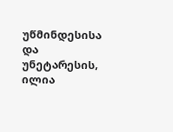უწმინდესისა და უნეტარესის, ილია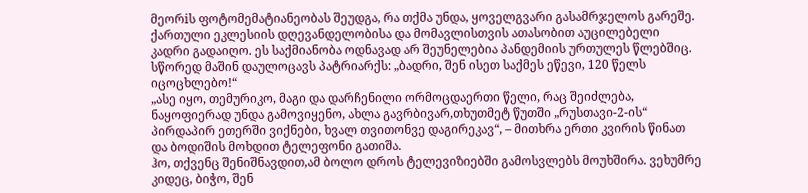მეორiს ფოტომემატიანეობას შეუდგა, რა თქმა უნდა, ყოველგვარი გასამრჯელოს გარეშე. ქართული ეკლესიის დღევანდელობისა და მომავლისთვის ათასობით აუცილებელი კადრი გადაიღო. ეს საქმიანობა ოდნავად არ შეუნელებია პანდემიის ურთულეს წლებშიც. სწორედ მაშინ დაულოცავს პატრიარქს: „ბადრი, შენ ისეთ საქმეს ეწევი, 120 წელს იცოცხლებო!“
„ასე იყო, თემურიკო, მაგი და დარჩენილი ორმოცდაერთი წელი, რაც შეიძლება, ნაყოფიერად უნდა გამოვიყენო, ახლა გავრბივარ,თხუთმეტ წუთში „რუსთავი-2-ის“ პირდაპირ ეთერში ვიქნები, ხვალ თვითონვე დაგირეკავ“, – მითხრა ერთი კვირის წინათ და ბოდიშის მოხდით ტელეფონი გათიშა.
ჰო, თქვენც შენიშნავდით,ამ ბოლო დროს ტელევიზიებში გამოსვლებს მოუხშირა. ვეხუმრე კიდეც, ბიჭო, შენ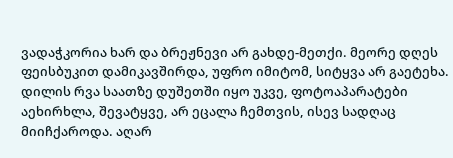ვადაჭკორია ხარ და ბრეჟნევი არ გახდე-მეთქი. მეორე დღეს ფეისბუკით დამიკავშირდა, უფრო იმიტომ, სიტყვა არ გაეტეხა. დილის რვა საათზე დუშეთში იყო უკვე, ფოტოაპარატები აეხირხლა, შევატყვე, არ ეცალა ჩემთვის, ისევ სადღაც მიიჩქაროდა. აღარ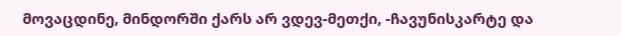მოვაცდინე, მინდორში ქარს არ ვდევ-მეთქი, -ჩავუნისკარტე და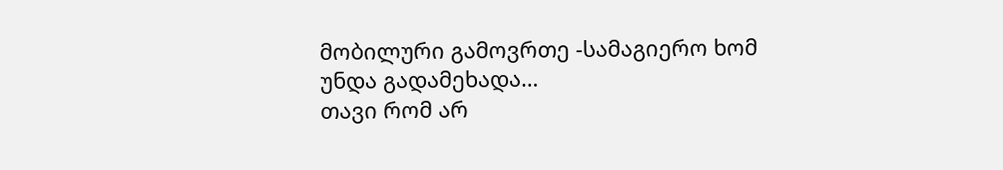მობილური გამოვრთე -სამაგიერო ხომ უნდა გადამეხადა…
თავი რომ არ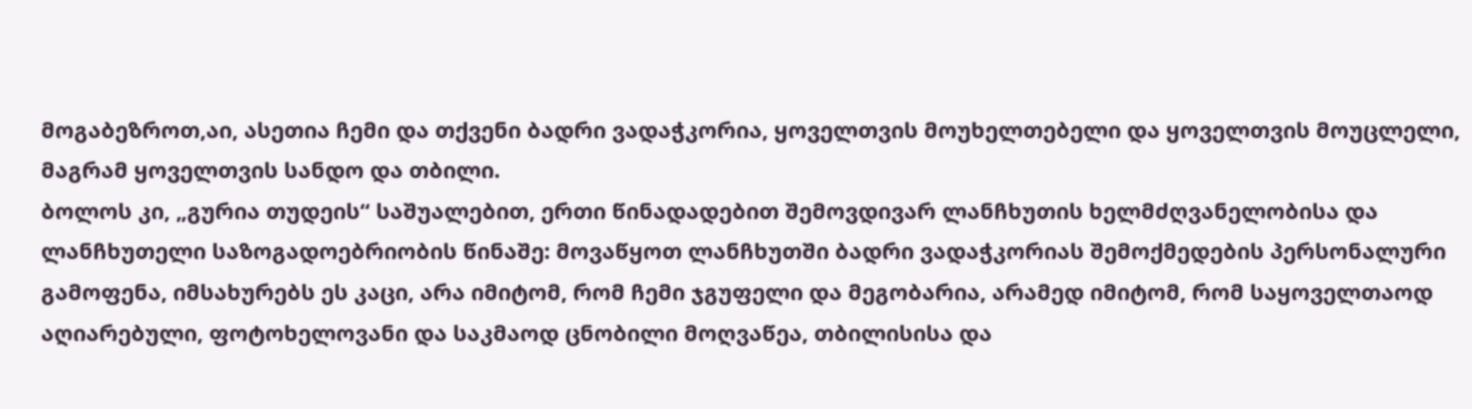მოგაბეზროთ,აი, ასეთია ჩემი და თქვენი ბადრი ვადაჭკორია, ყოველთვის მოუხელთებელი და ყოველთვის მოუცლელი, მაგრამ ყოველთვის სანდო და თბილი.
ბოლოს კი, „გურია თუდეის“ საშუალებით, ერთი წინადადებით შემოვდივარ ლანჩხუთის ხელმძღვანელობისა და ლანჩხუთელი საზოგადოებრიობის წინაშე: მოვაწყოთ ლანჩხუთში ბადრი ვადაჭკორიას შემოქმედების პერსონალური გამოფენა, იმსახურებს ეს კაცი, არა იმიტომ, რომ ჩემი ჯგუფელი და მეგობარია, არამედ იმიტომ, რომ საყოველთაოდ აღიარებული, ფოტოხელოვანი და საკმაოდ ცნობილი მოღვაწეა, თბილისისა და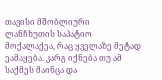თავისი მშობლიური ლანჩხუთის საპატიო მოქალაქეა, რაც ყველაზე მეტად ეამაყება. კარგ იქნება თუ ამ საქმეს მაინცა და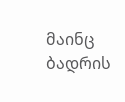მაინც ბადრის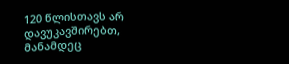120 წლისთავს არ დავუკავშირებთ, მანამდეც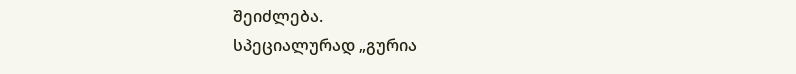შეიძლება.
სპეციალურად „გურია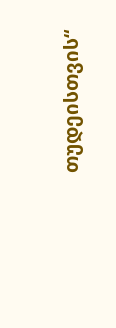თუდეისთვის“